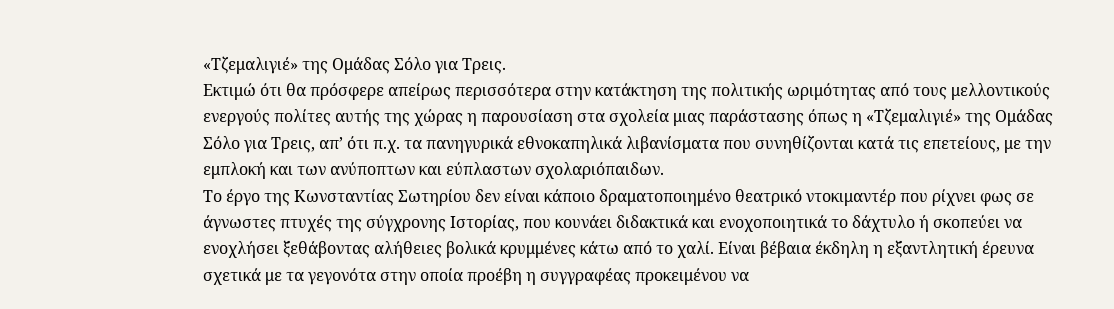«Τζεμαλιγιέ» της Ομάδας Σόλο για Τρεις.
Εκτιμώ ότι θα πρόσφερε απείρως περισσότερα στην κατάκτηση της πολιτικής ωριμότητας από τους μελλοντικούς ενεργούς πολίτες αυτής της χώρας η παρουσίαση στα σχολεία μιας παράστασης όπως η «Τζεμαλιγιέ» της Ομάδας Σόλο για Τρεις, απ’ ότι π.χ. τα πανηγυρικά εθνοκαπηλικά λιβανίσματα που συνηθίζονται κατά τις επετείους, με την εμπλοκή και των ανύποπτων και εύπλαστων σχολαριόπαιδων.
Το έργο της Κωνσταντίας Σωτηρίου δεν είναι κάποιο δραματοποιημένο θεατρικό ντοκιμαντέρ που ρίχνει φως σε άγνωστες πτυχές της σύγχρονης Ιστορίας, που κουνάει διδακτικά και ενοχοποιητικά το δάχτυλο ή σκοπεύει να ενοχλήσει ξεθάβοντας αλήθειες βολικά κρυμμένες κάτω από το χαλί. Είναι βέβαια έκδηλη η εξαντλητική έρευνα σχετικά με τα γεγονότα στην οποία προέβη η συγγραφέας προκειμένου να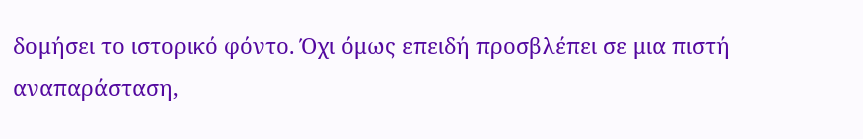δομήσει το ιστορικό φόντο. Όχι όμως επειδή προσβλέπει σε μια πιστή αναπαράσταση,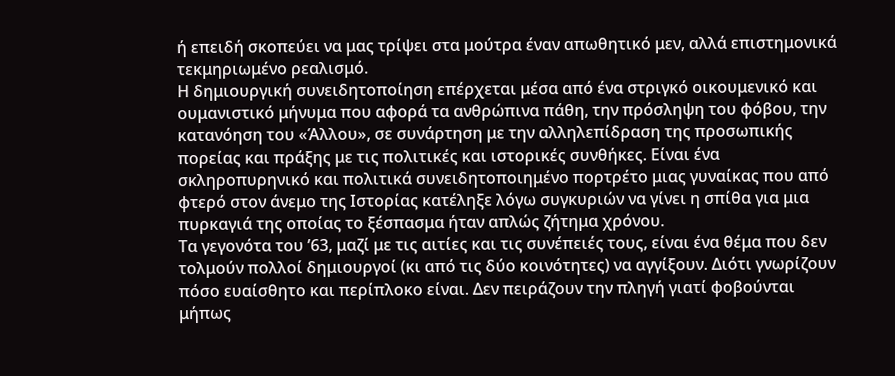ή επειδή σκοπεύει να μας τρίψει στα μούτρα έναν απωθητικό μεν, αλλά επιστημονικά τεκμηριωμένο ρεαλισμό.
Η δημιουργική συνειδητοποίηση επέρχεται μέσα από ένα στριγκό οικουμενικό και ουμανιστικό μήνυμα που αφορά τα ανθρώπινα πάθη, την πρόσληψη του φόβου, την κατανόηση του «Άλλου», σε συνάρτηση με την αλληλεπίδραση της προσωπικής πορείας και πράξης με τις πολιτικές και ιστορικές συνθήκες. Είναι ένα σκληροπυρηνικό και πολιτικά συνειδητοποιημένο πορτρέτο μιας γυναίκας που από φτερό στον άνεμο της Ιστορίας κατέληξε λόγω συγκυριών να γίνει η σπίθα για μια πυρκαγιά της οποίας το ξέσπασμα ήταν απλώς ζήτημα χρόνου.
Τα γεγονότα του ’63, μαζί με τις αιτίες και τις συνέπειές τους, είναι ένα θέμα που δεν τολμούν πολλοί δημιουργοί (κι από τις δύο κοινότητες) να αγγίξουν. Διότι γνωρίζουν πόσο ευαίσθητο και περίπλοκο είναι. Δεν πειράζουν την πληγή γιατί φοβούνται μήπως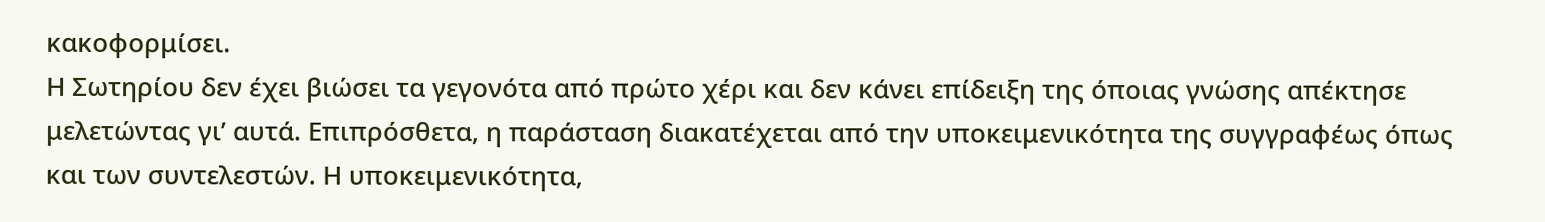κακοφορμίσει.
Η Σωτηρίου δεν έχει βιώσει τα γεγονότα από πρώτο χέρι και δεν κάνει επίδειξη της όποιας γνώσης απέκτησε μελετώντας γι’ αυτά. Επιπρόσθετα, η παράσταση διακατέχεται από την υποκειμενικότητα της συγγραφέως όπως και των συντελεστών. Η υποκειμενικότητα,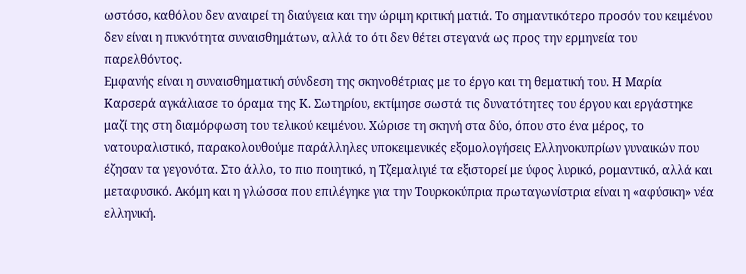ωστόσο, καθόλου δεν αναιρεί τη διαύγεια και την ώριμη κριτική ματιά. Το σημαντικότερο προσόν του κειμένου δεν είναι η πυκνότητα συναισθημάτων, αλλά το ότι δεν θέτει στεγανά ως προς την ερμηνεία του παρελθόντος.
Εμφανής είναι η συναισθηματική σύνδεση της σκηνοθέτριας με το έργο και τη θεματική του. Η Μαρία Καρσερά αγκάλιασε το όραμα της Κ. Σωτηρίου, εκτίμησε σωστά τις δυνατότητες του έργου και εργάστηκε μαζί της στη διαμόρφωση του τελικού κειμένου. Χώρισε τη σκηνή στα δύο, όπου στο ένα μέρος, το νατουραλιστικό, παρακολουθούμε παράλληλες υποκειμενικές εξομολογήσεις Ελληνοκυπρίων γυναικών που έζησαν τα γεγονότα. Στο άλλο, το πιο ποιητικό, η Τζεμαλιγιέ τα εξιστορεί με ύφος λυρικό, ρομαντικό, αλλά και μεταφυσικό. Ακόμη και η γλώσσα που επιλέγηκε για την Τουρκοκύπρια πρωταγωνίστρια είναι η «αφύσικη» νέα ελληνική.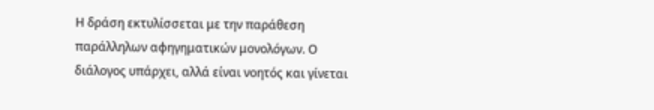Η δράση εκτυλίσσεται με την παράθεση παράλληλων αφηγηματικών μονολόγων. Ο διάλογος υπάρχει, αλλά είναι νοητός και γίνεται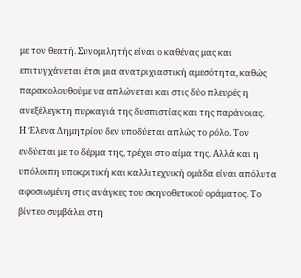με τον θεατή. Συνομιλητής είναι ο καθένας μας και επιτυγχάνεται έτσι μια ανατριχιαστική αμεσότητα, καθώς παρακολουθούμε να απλώνεται και στις δύο πλευρές η ανεξέλεγκτη πυρκαγιά της δυσπιστίας και της παράνοιας.
Η Έλενα Δημητρίου δεν υποδύεται απλώς το ρόλο. Τον ενδύεται με το δέρμα της, τρέχει στο αίμα της. Αλλά και η υπόλοιπη υποκριτική και καλλιτεχνική ομάδα είναι απόλυτα αφοσιωμένη στις ανάγκες του σκηνοθετικού οράματος. Το βίντεο συμβάλει στη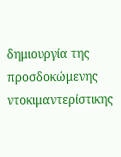δημιουργία της προσδοκώμενης ντοκιμαντερίστικης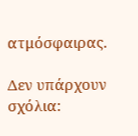ατμόσφαιρας.

Δεν υπάρχουν σχόλια: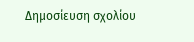Δημοσίευση σχολίου